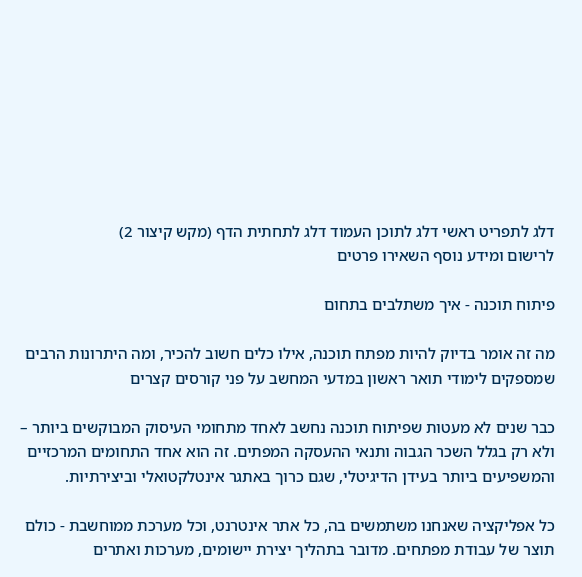דלג לתפריט ראשי דלג לתוכן העמוד דלג לתחתית הדף (מקש קיצור 2)
לרישום ומידע נוסף השאירו פרטים

פיתוח תוכנה - איך משתלבים בתחום

מה זה אומר בדיוק להיות מפתח תוכנה, אילו כלים חשוב להכיר, ומה היתרונות הרבים שמספקים לימודי תואר ראשון במדעי המחשב על פני קורסים קצרים

כבר שנים לא מעטות שפיתוח תוכנה נחשב לאחד מתחומי העיסוק המבוקשים ביותר – ולא רק בגלל השכר הגבוה ותנאי ההעסקה המפתים. זה הוא אחד התחומים המרכזיים והמשפיעים ביותר בעידן הדיגיטלי, שגם כרוך באתגר אינטלקטואלי וביצירתיות.

כל אפליקציה שאנחנו משתמשים בה, כל אתר אינטרנט, וכל מערכת ממוחשבת - כולם תוצר של עבודת מפתחים. מדובר בתהליך יצירת יישומים, מערכות ואתרים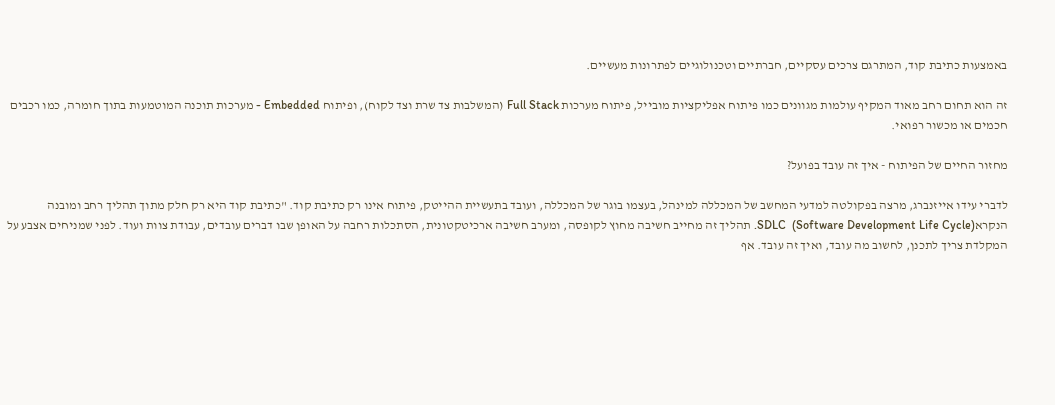באמצעות כתיבת קוד, המתרגם צרכים עסקיים, חברתיים וטכנולוגיים לפתרונות מעשיים.

זה הוא תחום רחב מאוד המקיף עולמות מגוונים כמו פיתוח אפליקציות מובייל, פיתוח מערכות Full Stack (המשלבות צד שרת וצד לקוח), ופיתוח Embedded - מערכות תוכנה המוטמעות בתוך חומרה, כמו רכבים חכמים או מכשור רפואי.

מחזור החיים של הפיתוח - איך זה עובד בפועל?

לדברי עידו אייזנברג, מרצה בפקולטה למדעי המחשב של המכללה למינהל, בעצמו בוגר של המכללה, ועובד בתעשיית ההייטק, פיתוח אינו רק כתיבת קוד. "כתיבת קוד היא רק חלק מתוך תהליך רחב ומובנה הנקראSDLC  (Software Development Life Cycle). תהליך זה מחייב חשיבה מחוץ לקופסה, ומערב חשיבה ארכיטקטונית, הסתכלות רחבה על האופן שבו דברים עובדים, עבודת צוות ועוד. לפני שמניחים אצבע על המקלדת צריך לתכנן, לחשוב מה עובד, ואיך זה עובד. אף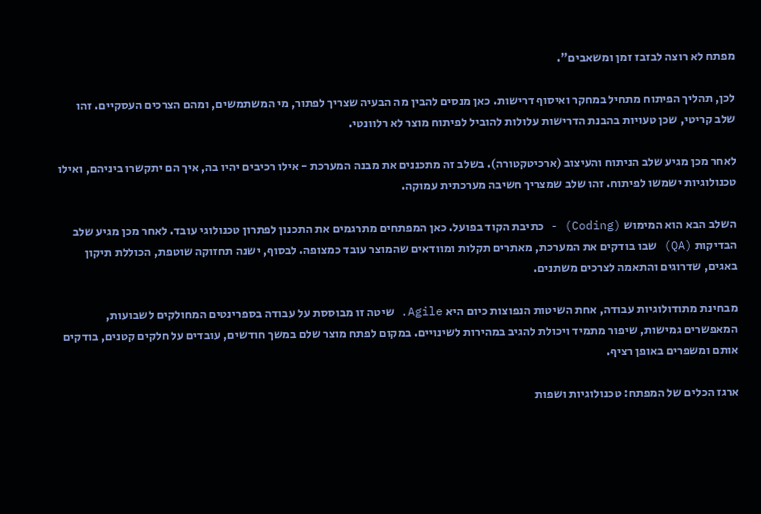מפתח לא רוצה לבזבז זמן ומשאבים".

לכן, תהליך הפיתוח מתחיל במחקר ואיסוף דרישות. כאן מנסים להבין מה הבעיה שצריך לפתור, מי המשתמשים, ומהם הצרכים העסקיים. זהו שלב קריטי, שכן טעויות בהבנת הדרישות עלולות להוביל לפיתוח מוצר לא רלוונטי.

לאחר מכן מגיע שלב הניתוח והעיצוב (ארכיטקטורה). בשלב זה מתכננים את מבנה המערכת - אילו רכיבים יהיו בה, איך הם יתקשרו ביניהם, ואילו טכנולוגיות ישמשו לפיתוח. זהו שלב שמצריך חשיבה מערכתית עמוקה.

השלב הבא הוא המימוש (Coding) - כתיבת הקוד בפועל. כאן המפתחים מתרגמים את התכנון לפתרון טכנולוגי עובד. לאחר מכן מגיע שלב הבדיקות (QA) שבו בודקים את המערכת, מאתרים תקלות ומוודאים שהמוצר עובד כמצופה. לבסוף, ישנה תחזוקה שוטפת, הכוללת תיקון באגים, שדרוגים והתאמה לצרכים משתנים.

מבחינת מתודולוגיות עבודה, אחת השיטות הנפוצות כיום היא Agile. שיטה זו מבוססת על עבודה בספרינטים המחולקים לשבועות, המאפשרים גמישות, שיפור מתמיד ויכולת להגיב במהירות לשינויים. במקום לפתח מוצר שלם במשך חודשים, עובדים על חלקים קטנים, בודקים אותם ומשפרים באופן רציף.

ארגז הכלים של המפתח: טכנולוגיות ושפות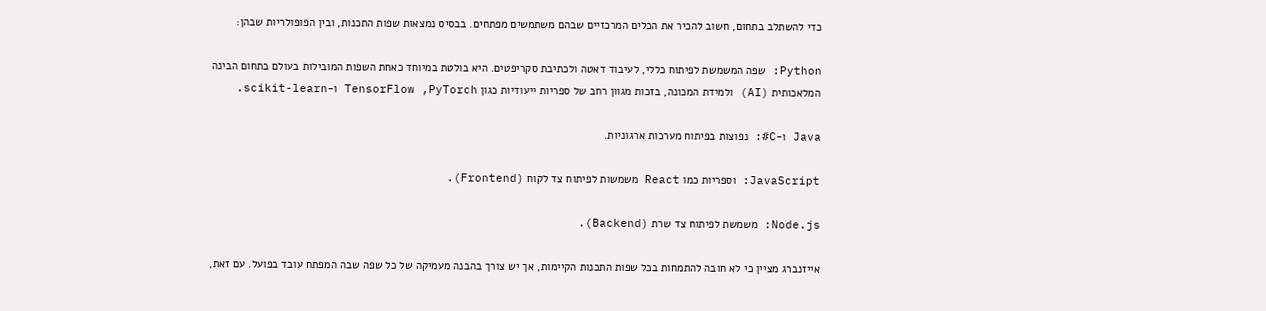כדי להשתלב בתחום, חשוב להכיר את הכלים המרכזיים שבהם משתמשים מפתחים. בבסיס נמצאות שפות התכנות, ובין הפופולריות שבהן:

Python: שפה המשמשת לפיתוח כללי, לעיבוד דאטה ולכתיבת סקריפטים. היא בולטת במיוחד כאחת השפות המובילות בעולם בתחום הבינה המלאכותית (AI) ולמידת המכונה, בזכות מגוון רחב של ספריות ייעודיות כגון TensorFlow ,PyTorch ו-scikit-learn.

Java ו-C#: נפוצות בפיתוח מערכות ארגוניות.

JavaScript: וספריות כמו React משמשות לפיתוח צד לקוח (Frontend).

Node.js: משמשת לפיתוח צד שרת (Backend).

אייזנברג מציין כי לא חובה להתמחות בכל שפות התכנות הקיימות, אך יש צורך בהבנה מעמיקה של כל שפה שבה המפתח עובד בפועל. עם זאת,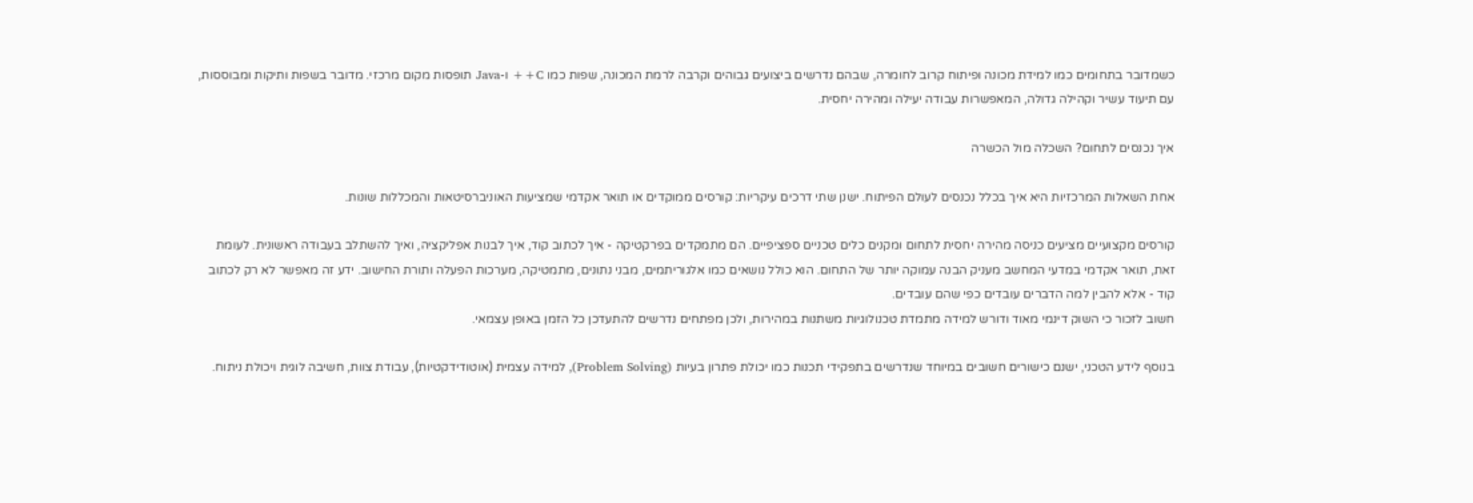כשמדובר בתחומים כמו למידת מכונה ופיתוח קרוב לחומרה, שבהם נדרשים ביצועים גבוהים וקרבה לרמת המכונה, שפות כמו C++ ו-Java תופסות מקום מרכזי. מדובר בשפות ותיקות ומבוססות, עם תיעוד עשיר וקהילה גדולה, המאפשרות עבודה יעילה ומהירה יחסית.

איך נכנסים לתחום? השכלה מול הכשרה

אחת השאלות המרכזיות היא איך בכלל נכנסים לעולם הפיתוח. ישנן שתי דרכים עיקריות: קורסים ממוקדים או תואר אקדמי שמציעות האוניברסיטאות והמכללות שונות.

קורסים מקצועיים מציעים כניסה מהירה יחסית לתחום ומקנים כלים טכניים ספציפיים. הם מתמקדים בפרקטיקה - איך לכתוב קוד, איך לבנות אפליקציה, ואיך להשתלב בעבודה ראשונית. לעומת זאת, תואר אקדמי במדעי המחשב מעניק הבנה עמוקה יותר של התחום. הוא כולל נושאים כמו אלגוריתמים, מבני נתונים, מתמטיקה, מערכות הפעלה ותורת החישוב. ידע זה מאפשר לא רק לכתוב קוד - אלא להבין למה הדברים עובדים כפי שהם עובדים.
חשוב לזכור כי השוק דינמי מאוד ודורש למידה מתמדת טכנולוגיות משתנות במהירות, ולכן מפתחים נדרשים להתעדכן כל הזמן באופן עצמאי.

בנוסף לידע הטכני, ישנם כישורים חשובים במיוחד שנדרשים בתפקידי תכנות כמו יכולת פתרון בעיות (Problem Solving), למידה עצמית (אוטודידקטיות), עבודת צוות, חשיבה לוגית ויכולת ניתוח.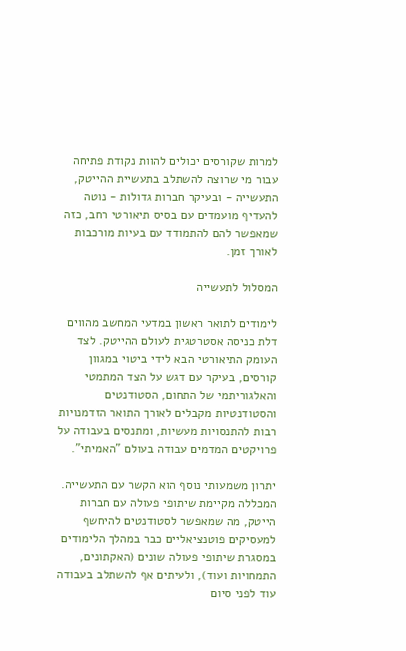למרות שקורסים יכולים להוות נקודת פתיחה עבור מי שרוצה להשתלב בתעשיית ההייטק, התעשייה - ובעיקר חברות גדולות - נוטה להעדיף מועמדים עם בסיס תיאורטי רחב, כזה שמאפשר להם להתמודד עם בעיות מורכבות לאורך זמן.

המסלול לתעשייה

לימודים לתואר ראשון במדעי המחשב מהווים דלת כניסה אסטרטגית לעולם ההייטק. לצד העומק התיאורטי הבא לידי ביטוי במגוון קורסים, בעיקר עם דגש על הצד המתמטי והאלגוריתמי של התחום, הסטודנטים והסטודנטיות מקבלים לאורך התואר הזדמנויות רבות להתנסויות מעשיות, ומתנסים בעבודה על פרויקטים המדמים עבודה בעולם "האמיתי".

יתרון משמעותי נוסף הוא הקשר עם התעשייה. המכללה מקיימת שיתופי פעולה עם חברות הייטק, מה שמאפשר לסטודנטים להיחשף למעסיקים פוטנציאליים כבר במהלך הלימודים במסגרת שיתופי פעולה שונים (האקתונים, התמחויות ועוד), ולעיתים אף להשתלב בעבודה עוד לפני סיום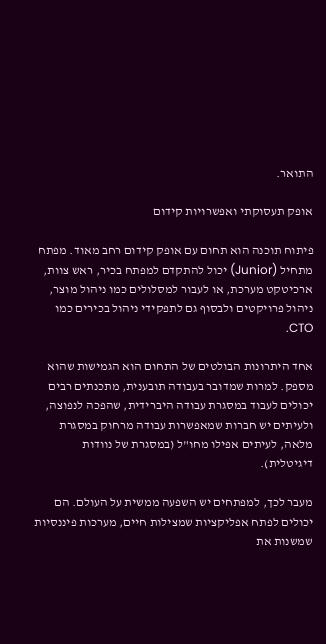התואר.

אופק תעסוקתי ואפשרויות קידום

פיתוח תוכנה הוא תחום עם אופק קידום רחב מאוד. מפתח מתחיל (Junior) יכול להתקדם למפתח בכיר, ראש צוות, ארכיטקט מערכת, או לעבור למסלולים כמו ניהול מוצר, ניהול פרויקטים ולבסוף גם לתפקידי ניהול בכירים כמו CTO.

אחד היתרונות הבולטים של התחום הוא הגמישות שהוא מספק. למרות שמדובר בעבודה תובענית, מתכנתים רבים יכולים לעבוד במסגרת עבודה היברידית, שהפכה לנפוצה, ולעיתים יש חברות שמאפשרות עבודה מרחוק במסגרת מלאה, לעיתים אפילו מחו"ל (במסגרת של נוודות דיגיטלית).

מעבר לכך, למפתחים יש השפעה ממשית על העולם. הם יכולים לפתח אפליקציות שמצילות חיים, מערכות פיננסיות שמשנות את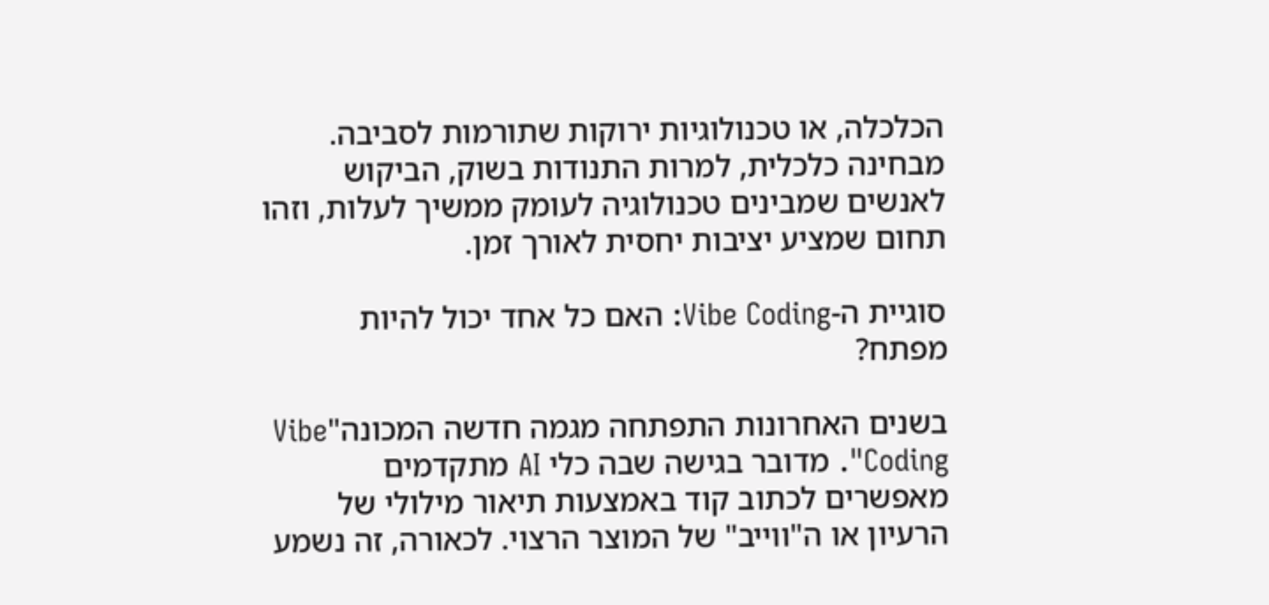הכלכלה, או טכנולוגיות ירוקות שתורמות לסביבה. מבחינה כלכלית, למרות התנודות בשוק, הביקוש לאנשים שמבינים טכנולוגיה לעומק ממשיך לעלות, וזהו תחום שמציע יציבות יחסית לאורך זמן.

סוגיית ה-Vibe Coding: האם כל אחד יכול להיות מפתח?

בשנים האחרונות התפתחה מגמה חדשה המכונה"Vibe Coding". מדובר בגישה שבה כלי AI מתקדמים מאפשרים לכתוב קוד באמצעות תיאור מילולי של הרעיון או ה"ווייב" של המוצר הרצוי. לכאורה, זה נשמע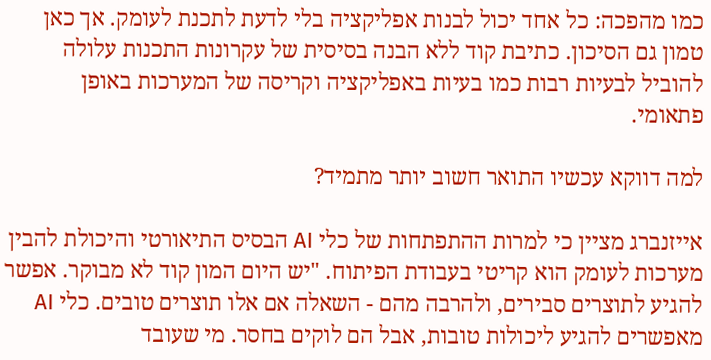כמו מהפכה: כל אחד יכול לבנות אפליקציה בלי לדעת לתכנת לעומק. אך כאן טמון גם הסיכון. כתיבת קוד ללא הבנה בסיסית של עקרונות התכנות עלולה להוביל לבעיות רבות כמו בעיות באפליקציה וקריסה של המערכות באופן פתאומי.

למה דווקא עכשיו התואר חשוב יותר מתמיד?

אייזנברג מציין כי למרות ההתפתחות של כלי AI הבסיס התיאורטי והיכולת להבין מערכות לעומק הוא קריטי בעבודת הפיתוח. "יש היום המון קוד לא מבוקר. אפשר להגיע לתוצרים סבירים, ולהרבה מהם - השאלה אם אלו תוצרים טובים. כלי AI מאפשרים להגיע ליכולות טובות, אבל הם לוקים בחסר. מי שעובד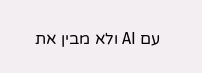עם AI ולא מבין את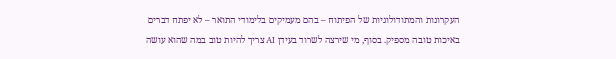העקרונות והמתודולוגיות של הפיתוח – בהם מעמיקים בלימודי התואר – לא יפתח דברים באיכות טובה מספיק. בסוף, מי שירצה לשרוד בעידן AI צריך להיות טוב במה שהוא עושה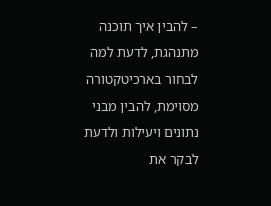– להבין איך תוכנה מתנהגת, לדעת למה לבחור בארכיטקטורה מסוימת, להבין מבני נתונים ויעילות ולדעת לבקר את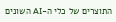התוצרים של כלי ה-AI השונים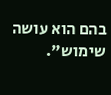בהם הוא עושה שימוש".